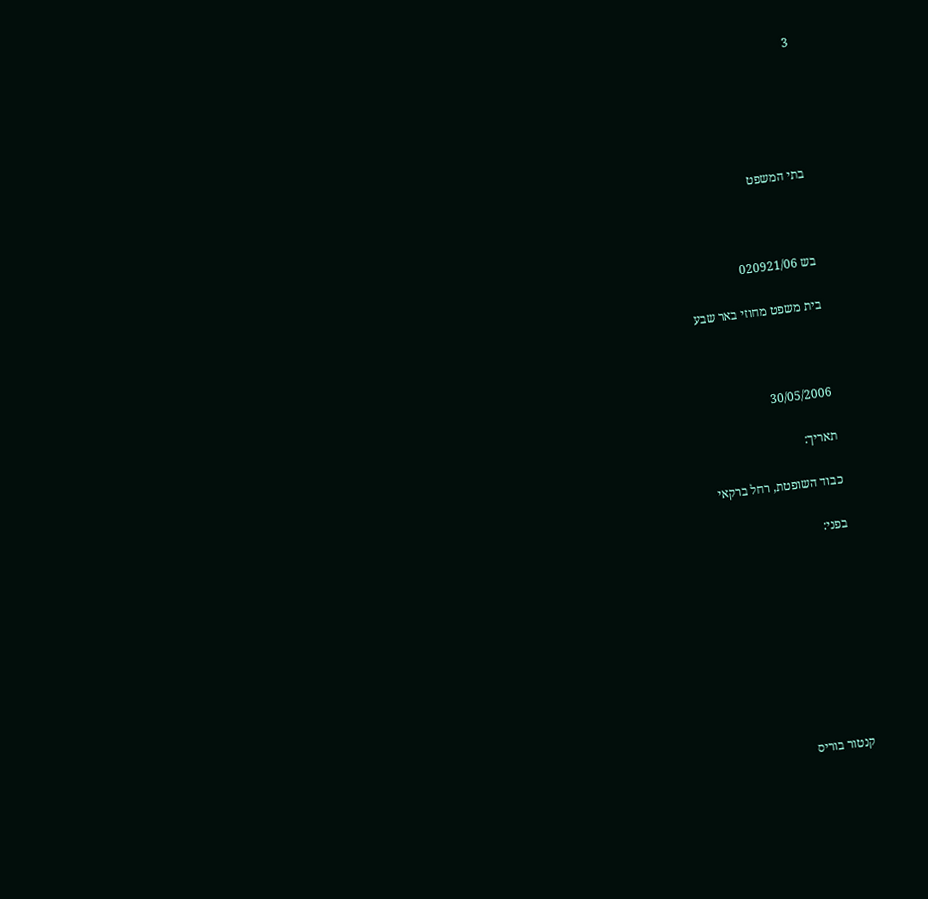3





בתי המשפט



בש 020921/06

בית משפט מחוזי באר שבע



30/05/2006

תאריך:

כבוד השופטת, רחל ברקאי

בפני:









קנטור בוריס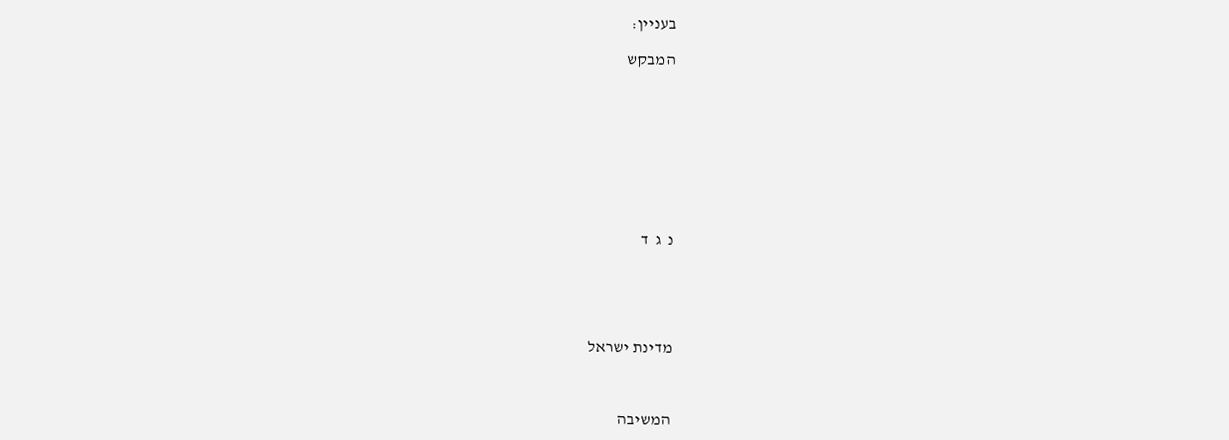בעניין:

המבקש









נ  ג  ד





מדינת ישראל



המשיבה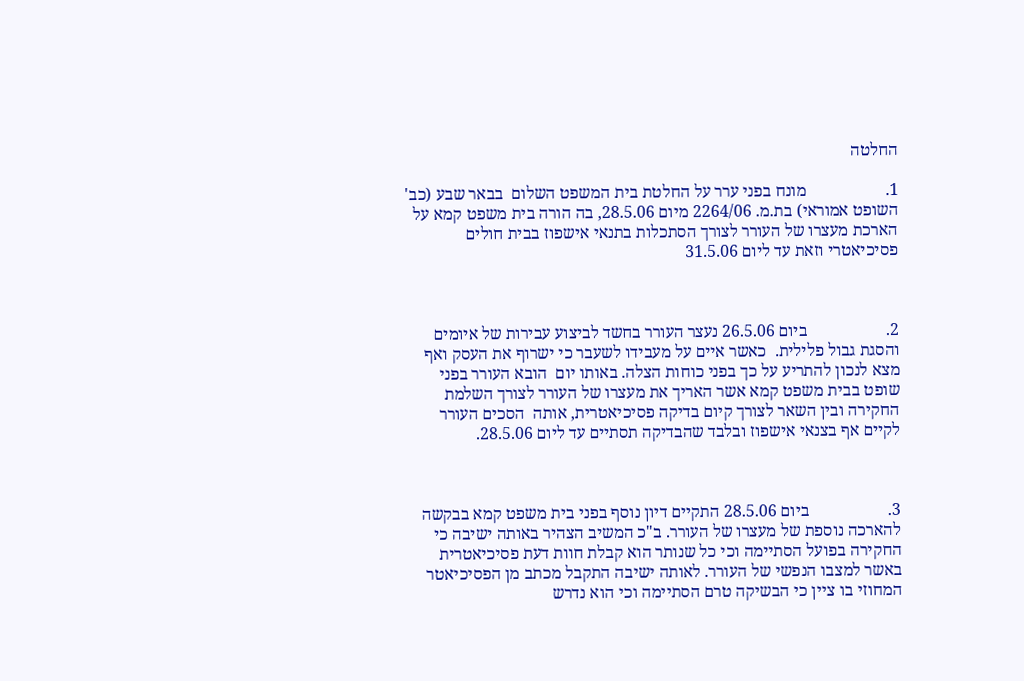החלטה

1.                   מונח בפני ערר על החלטת בית המשפט השלום  בבאר שבע (כב' השופט אמוראי) בת.מ. 2264/06 מיום 28.5.06, בה הורה בית משפט קמא על הארכת מעצרו של העורר לצורך הסתכלות בתנאי אישפוז בבית חולים פסיכיאטרי וזאת עד ליום 31.5.06



2.                   ביום 26.5.06 נעצר העורר בחשד לביצוע עבירות של איומים והסגת גבול פלילית.  כאשר איים על מעבידו לשעבר כי ישרוף את העסק ואף מצא לנכון להתריע על כך בפני כוחות הצלה. באותו יום  הובא העורר בפני שופט בבית משפט קמא אשר האריך את מעצרו של העורר לצורך השלמת החקירה ובין השאר לצורך קיום בדיקה פסיכיאטרית, אותה  הסכים העורר לקיים אף בצנאי אישפוז ובלבד שהבדיקה תסתיים עד ליום 28.5.06.



3.                   ביום 28.5.06 התקיים דיון נוסף בפני בית משפט קמא בבקשה להארכה נוספת של מעצרו של העורר. ב"כ המשיב הצהיר באותה ישיבה כי החקירה בפועל הסתיימה וכי כל שנותר הוא קבלת חוות דעת פסיכיאטרית באשר למצבו הנפשי של העורר. לאותה ישיבה התקבל מכתב מן הפסיכיאטר המחוזי בו ציין כי הבשיקה טרם הסתיימה וכי הוא נדרש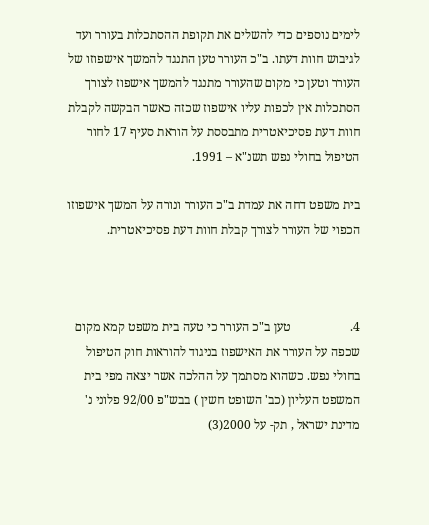לימים נוספים כדי להשלים את תקופת ההסתכלות בעורר ועד לגיבוש חוות דעתו. ב"כ העורר טען התנגד להמשך אישפוזו של העורר וטען כי מקום שהעורר מתנגד להמשך אישפוז לצורך הסתכלות אין לכפות עליו אישפוז שכזה כאשר הבקשה לקבלת חוות דעת פסיכיאטרית מתבססת על הוראת סעיף 17 לחור הטיפול בחולי נפש תשנ"א – 1991.

בית משפט דחה את עמדת ב"כ העורר ונורה על המשך אישפוזו הכפוי של העורר לצורך קבלת חוות דעת פסיכיאטרית.



4.                   טען ב"כ העורר כי טעה בית משפט קמא מקום שכפה על העורר את האישפוז בניגוד להוראות חוק הטיפול בחולי נפש. כשהוא מסתמך על ההלכה אשר יצאה מפי בית המשפט העליון (כב' השופט חשין ) בבש"פ 92/00 פלוני נ' מדינת ישראל , תק- על 2000(3)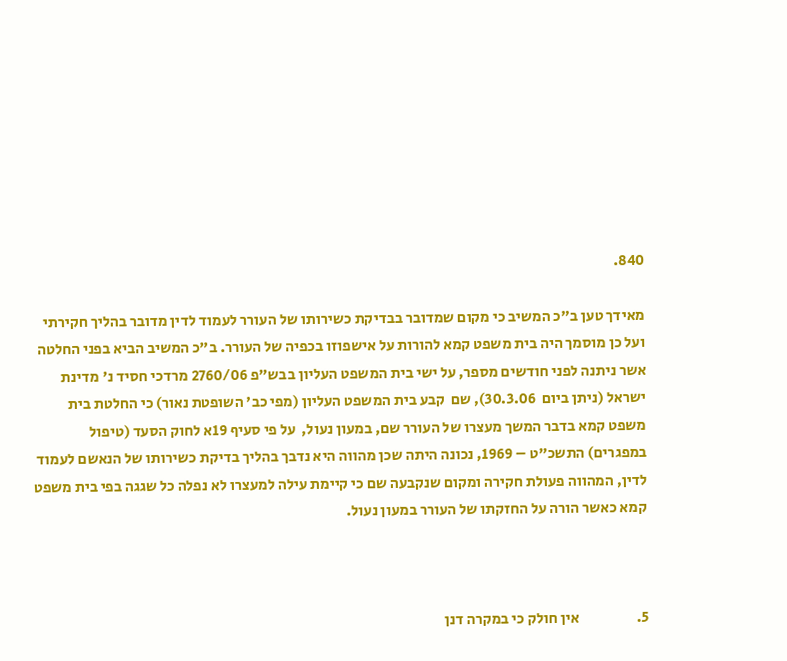840.

מאידך טען ב"כ המשיב כי מקום שמדובר בבדיקת כשירותו של העורר לעמוד לדין מדובר בהליך חקירתי ועל כן מוסמך היה בית משפט קמא להורות על אישפוזו בכפיה של העורר. ב"כ המשיב הביא בפני החלטה אשר ניתנה לפני חודשים מספר, על ישי בית המשפט העליון בבש"פ 2760/06 מרדכי חסיד נ' מדינת ישראל (ניתן ביום  30.3.06), שם  קבע בית המשפט העליון (מפי כב' השופטת נאור) כי החלטת בית משפט קמא בדבר המשך מעצרו של העורר שם, במעון נעול,  על פי סעיף 19א לחוק הסעד (טיפול במפגרים) התשכ"ט – 1969, נכונה היתה שכן מהווה היא נדבך בהליך בדיקת כשירותו של הנאשם לעמוד לדין, המהווה פעולת חקירה ומקום שנקבעה שם כי קיימת עילה למעצרו לא נפלה כל שגגה בפי בית משפט קמא כאשר הורה על החזקתו של העורר במעון נעול.



5.                   אין חולק כי במקרה דנן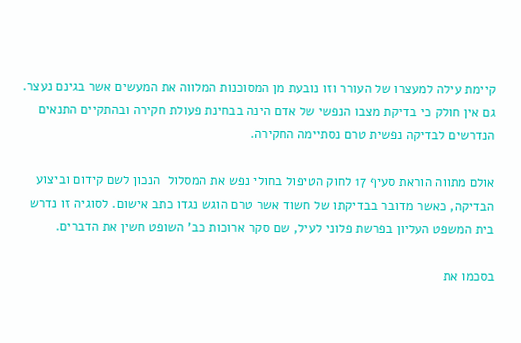קיימת עילה למעצרו של העורר וזו נובעת מן המסוכנות המלווה את המעשים אשר בגינם נעצר.  גם אין חולק כי בדיקת מצבו הנפשי של אדם הינה בבחינת פעולת חקירה ובהתקיים התנאים הנדרשים לבדיקה נפשית טרם נסתיימה החקירה.

אולם מתווה הוראת סעיף 17 לחוק הטיפול בחולי נפש את המסלול  הנכון לשם קידום וביצוע הבדיקה, כאשר מדובר בבדיקתו של חשוד אשר טרם הוגש נגדו כתב אישום. לסוגיה זו נדרש בית המשפט העליון בפרשת פלוני לעיל, שם סקר ארוכות כב' השופט חשין את הדברים.

בסכמו את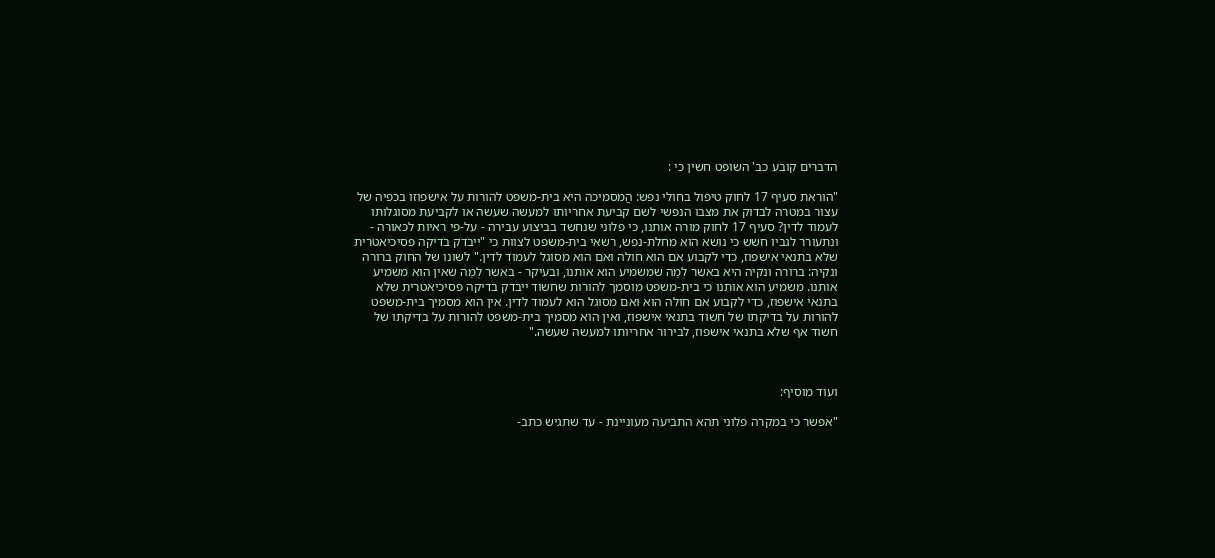הדברים קובע כב' השופט חשין כי :

"הוראת סעיף 17 לחוק טיפול בחולי נפש: הֲמסמיכה היא בית-משפט להורות על אישפוזו בכפיה של עצור במטרה לבדוק את מצבו הנפשי לשם קביעת אחריותו למעשה שעשה או לקביעת מסוגלותו לעמוד לדין? סעיף 17 לחוק מורה אותנו, כי פלוני שנחשד בביצוע עבירה - על-פי ראיות לכאורה - ונתעורר לגביו חשש כי נושא הוא מחלת-נפש, רשאי בית-משפט לצוות כי "ייבדק בדיקה פסיכיאטרית שלא בתנאי אישפוז, כדי לקבוע אם הוא חולה ואם הוא מסוגל לעמוד לדין." לשונו של החוק ברורה ונקיה: ברורה ונקיה היא באשר לְמַה שמשמיע הוא אותנו, ובעיקר - באשר לְמַה שאין הוא משמיע אותנו. משמיע הוא אותנו כי בית-משפט מוסמך להורות שחשוד ייבדק בדיקה פסיכיאטרית שלא בתנאי אישפוז, כדי לקבוע אם חולה הוא ואם מסוגל הוא לעמוד לדין. אין הוא מסמיך בית-משפט להורות על בדיקתו של חשוד בתנאי אישפוז, ואין הוא מסמיך בית-משפט להורות על בדיקתו של חשוד אף שלא בתנאי אישפוז, לבירור אחריותו למעשה שעשה."



ועוד מוסיף:

"אפשר כי במקרה פלוני תהא התביעה מעוניינת - עד שתגיש כתב-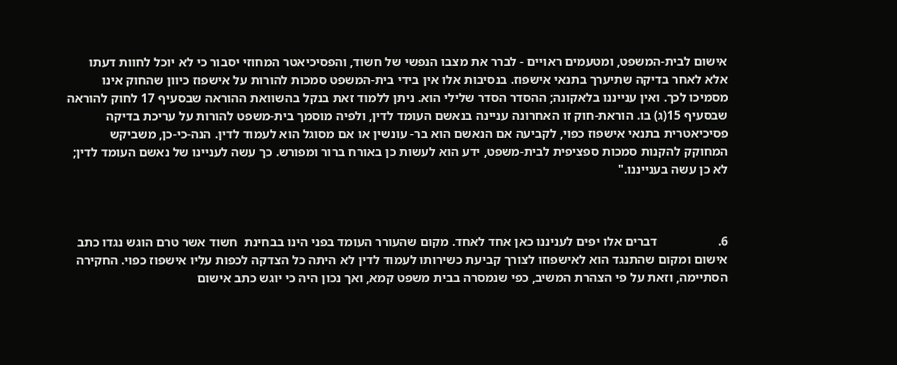אישום לבית-המשפט, ומטעמים ראויים - לברר את מצבו הנפשי של חשוד, והפסיכיאטר המחוזי יסבור כי לא יוכל לחוות דעתו אלא לאחר בדיקה שתיערך בתנאי אישפוז. בנסיבות אלו אין בידי בית-המשפט סמכות להורות על אישפוז כיוון שהחוק אינו מסמיכו לכך. ואין ענייננו בלאקונה; ההסדר הסדר שלילי הוא. ניתן ללמוד זאת בנקל בהשוואת ההוראה שבסעיף 17 לחוק להוראה שבסעיף 15(ג) בו. הוראת-חוק זו האחרונה עניינה בנאשם העומד לדין, ולפיה מוסמך בית-משפט להורות על עריכת בדיקה פסיכיאטרית בתנאי אישפוז כפוי, לקביעה אם הנאשם הוא בר- עונשין או אם מסוגל הוא לעמוד לדין. הנה-כי-כן, משביקש המחוקק להקנות סמכות ספציפית לבית-משפט, ידע הוא לעשות כן באורח ברור ומפורש. כך עשה לעניינו של נאשם העומד לדין; לא כן עשה בענייננו."



6.                   דברים אלו יפים לעניננו כאן אחד לאחד. מקום שהעורר העומד בפני הינו בבחינת  חשוד אשר טרם הוגש נגדו כתב אישום ומקום שהתנגד הוא לאישפוזו לצורך קביעת כשירותו לעמוד לדין לא היתה כל הצדקה לכפות עליו אישפוז כפוי. החקירה הסתיימה, וזאת על פי הצהרת המשיב, כפי שנמסרה בבית משפט קמא, ואך נכון היה כי יוגש כתב אישום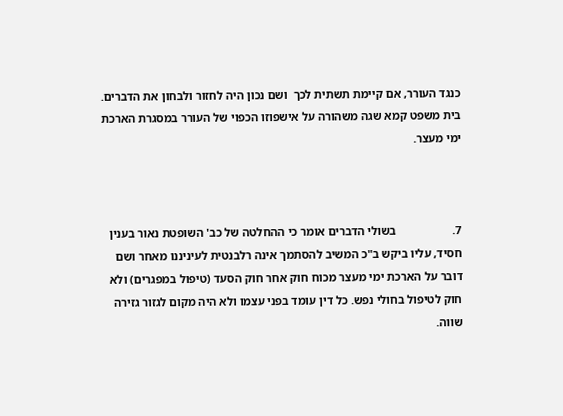כנגד העורר, אם קיימת תשתית לכך  ושם נכון היה לחזור ולבחון את הדברים. בית משפט קמא שגה משהורה על אישפוזו הכפוי של העורר במסגרת הארכת ימי מעצר.



7.                   בשולי הדברים אומר כי ההחלטה של כב' השופטת נאור בענין חסיד, עליו ביקש ב"כ המשיב להסתמך אינה רלבנטית לעיניננו מאחר ושם דובר על הארכת ימי מעצר מכוח חוק אחר חוק הסעד (טיפול במפגרים) ולא חוק לטיפול בחולי נפש. כל דין עומד בפני עצמו ולא היה מקום לגזור גזירה שווה.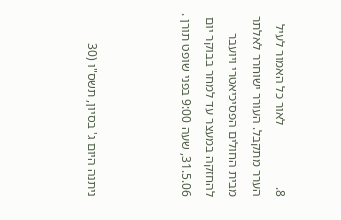8.                   לאור כל האמור לעיל הערר מתקבל. העורר ישוחרר לאלתר מבית החולים הפסיכיאטרי ויועבר להחזקה במעצר עד למחר בבוקר יום 31.5.06, שעה 9:00 בפני שופט תורן .



ניתנה היום ג' בסיון, תשס"ו (30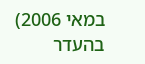במאי 2006) בהעדר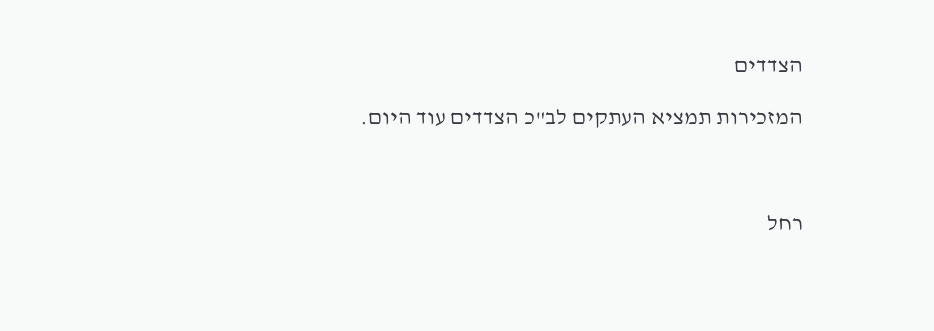הצדדים

המזכירות תמציא העתקים לב"כ הצדדים עוד היום.



רחל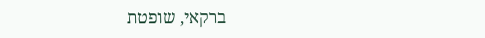ברקאי, שופטת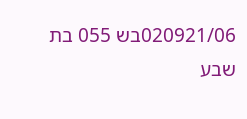020921/06בש 055 בת שבע